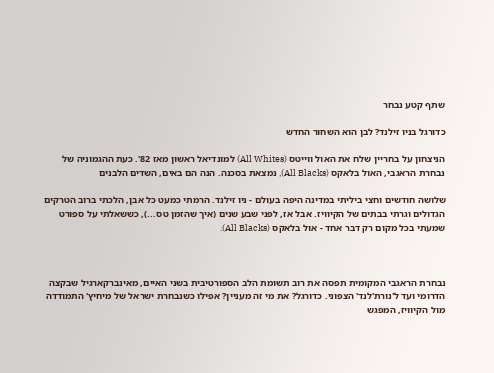שתף קטע נבחר

כדורגל בניו זילנד? לבן הוא השחור החדש

הניצחון על בחריין שלח את האול ווייטס (All Whites) למונדיאל ראשון מאז 82'. כעת ההגמוניה של נבחרת הראגבי, האול בלאקס (All Blacks), נמצאת בסכנה. הנה הם באים, השדים הלבנים

שלושה חודשים וחצי ביליתי במדינה היפה בעולם - ניו זילנד. הרמתי כמעט כל אבן, הלכתי ברוב הטרקים הגדולים וגרתי בבתים של הקיוויז. אבל אז, לפני שבע שנים (איך שהזמן טס...), כששאלתי על ספורט שמעתי בכל מקום רק דבר אחד - אול בלאקס (All Blacks).



נבחרת הראגבי המקומית תפסה את רוב תשומת הלב הספורטיבית בשני האיים, מאינברקארגיל שבקצה הדרומי ועד ל'נורת'לנד' הצפוני. כדורגל? את מי זה מעניין? אפילו כשנבחרת ישראל של מיחיץ' התמודדה מול הקיוויז, המפגש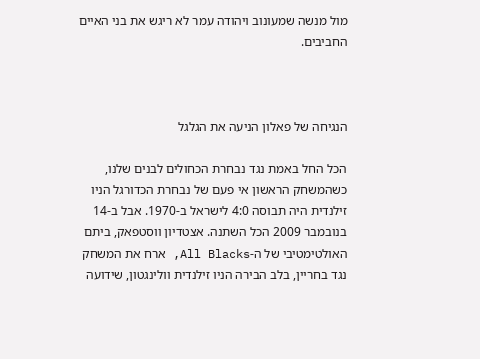מול מנשה שמעונוב ויהודה עמר לא ריגש את בני האיים החביבים.



הנגיחה של פאלון הניעה את הגלגל

הכל החל באמת נגד נבחרת הכחולים לבנים שלנו, כשהמשחק הראשון אי פעם של נבחרת הכדורגל הניו זילנדית היה תבוסה 4:0 לישראל ב-1970. אבל ב-14 בנובמבר 2009 הכל השתנה. אצטדיון ווסטפאק, ביתם האולטימטיבי של ה-All Blacks, ארח את המשחק נגד בחריין, בלב הבירה הניו זילנדית וולינגטון, שידועה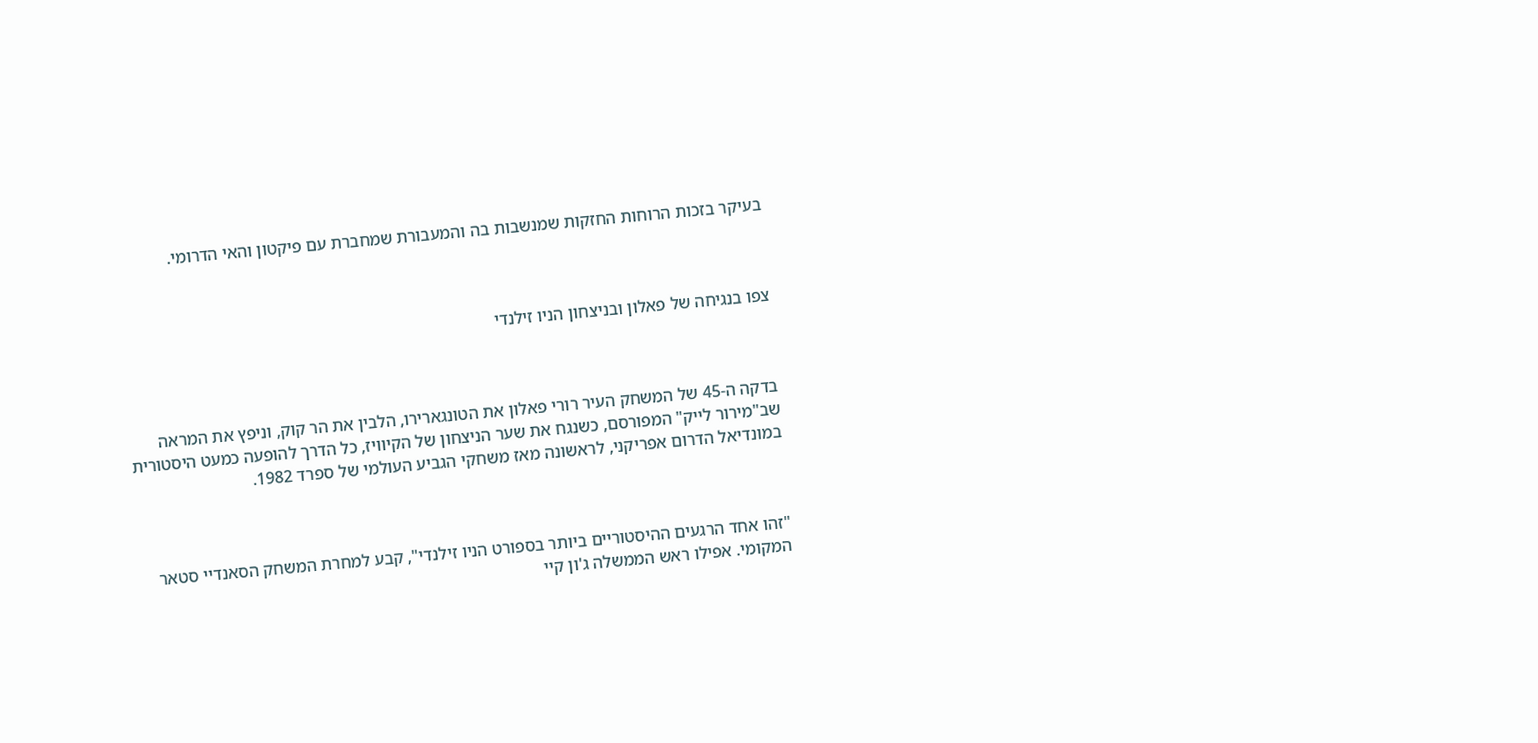בעיקר בזכות הרוחות החזקות שמנשבות בה והמעבורת שמחברת עם פיקטון והאי הדרומי.



צפו בנגיחה של פאלון ובניצחון הניו זילנדי



בדקה ה-45 של המשחק העיר רורי פאלון את הטונגארירו, הלבין את הר קוק, וניפץ את המראה שב"מירור לייק" המפורסם, כשנגח את שער הניצחון של הקיוויז, כל הדרך להופעה כמעט היסטורית במונדיאל הדרום אפריקני, לראשונה מאז משחקי הגביע העולמי של ספרד 1982.



"זהו אחד הרגעים ההיסטוריים ביותר בספורט הניו זילנדי", קבע למחרת המשחק הסאנדיי סטאר המקומי. אפילו ראש הממשלה ג'ון קיי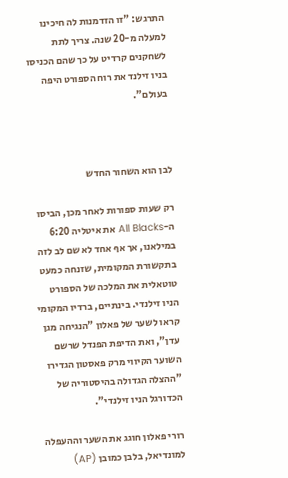התרגש: "זו הזדמנות לה חיכינו למעלה מ-20 שנה. צריך לתת לשחקנים קרדיט על כך שהם הכניסו בניו זילנד את רוח הספורט היפה בעולם".



לבן הוא השחור החדש

רק שעות ספורות לאחר מכן, הביסו ה-All Blacks את איטליה 6:20 במילאנו, אך אף אחד לא שם לב לזה בתקשורת המקומית, שזנחה כמעט טוטאלית את המלכה של הספורט הניו זילנדי. בינתיים, ברדיו המקומי קראו לשער של פאלון "הנגיחה מגן עדן", ואת הדיפת הפנדל שרשם השוער הקיווי מרק פאסטון הגדירו "ההצלה הגדולה בהיסטוריה של הכדורגל הניו זילנדי".

רורי פאלון חוגג את השער וההעפלה למונדיאל, בלבן כמובן (AP)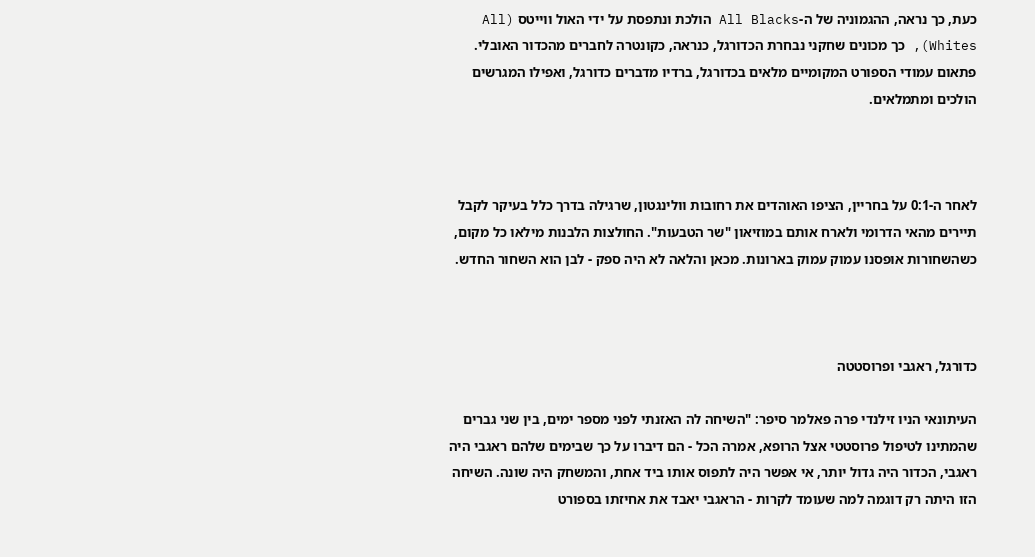כעת, כך נראה, ההגמוניה של ה-All Blacks הולכת ונתפסת על ידי האול ווייטס (All Whites), כך מכונים שחקני נבחרת הכדורגל, כנראה, כקונטרה לחברים מהכדור האובלי. פתאום עמודי הספורט המקומיים מלאים בכדורגל, ברדיו מדברים כדורגל, ואפילו המגרשים הולכים ומתמלאים.



לאחר ה-0:1 על בחריין, הציפו האוהדים את רחובות וולינגטון, שרגילה בדרך כלל בעיקר לקבל תיירים מהאי הדרומי ולארח אותם במוזיאון "שר הטבעות". החולצות הלבנות מילאו כל מקום, כשהשחורות אופסנו עמוק עמוק בארונות. מכאן והלאה לא היה ספק - לבן הוא השחור החדש.



כדורגל, ראגבי ופרוסטטה

העיתונאי הניו זילנדי פרה פאלמר סיפר: "השיחה לה האזנתי לפני מספר ימים, בין שני גברים שהמתינו לטיפול פרוסטטי אצל הרופא, אמרה הכל - הם דיברו על כך שבימים שלהם ראגבי היה ראגבי, הכדור היה גדול יותר, אי אפשר היה לתפוס אותו ביד אחת, והמשחק היה שונה. השיחה הזו היתה רק דוגמה למה שעומד לקרות - הראגבי יאבד את אחיזתו בספורט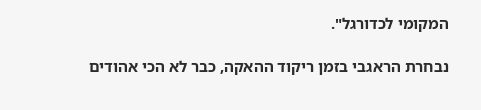המקומי לכדורגל".

נבחרת הראגבי בזמן ריקוד ההאקה, כבר לא הכי אהודים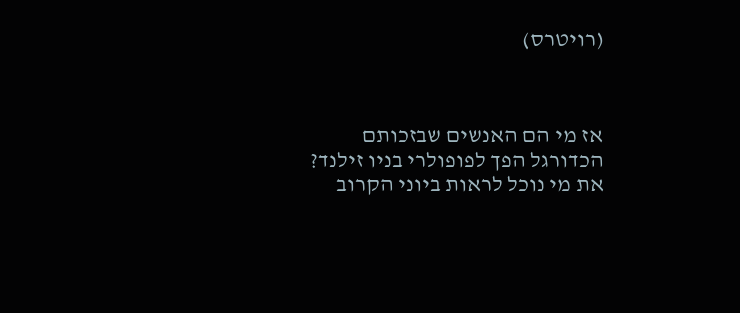(רויטרס)



אז מי הם האנשים שבזכותם הכדורגל הפך לפופולרי בניו זילנד? את מי נוכל לראות ביוני הקרוב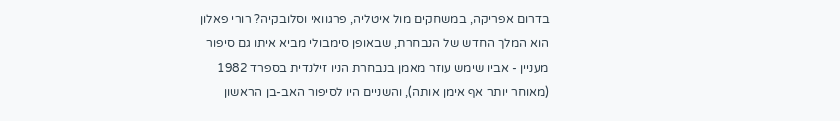בדרום אפריקה, במשחקים מול איטליה, פרגוואי וסלובקיה? רורי פאלון הוא המלך החדש של הנבחרת, שבאופן סימבולי מביא איתו גם סיפור מעניין - אביו שימש עוזר מאמן בנבחרת הניו זילנדית בספרד 1982 (מאוחר יותר אף אימן אותה), והשניים היו לסיפור האב-בן הראשון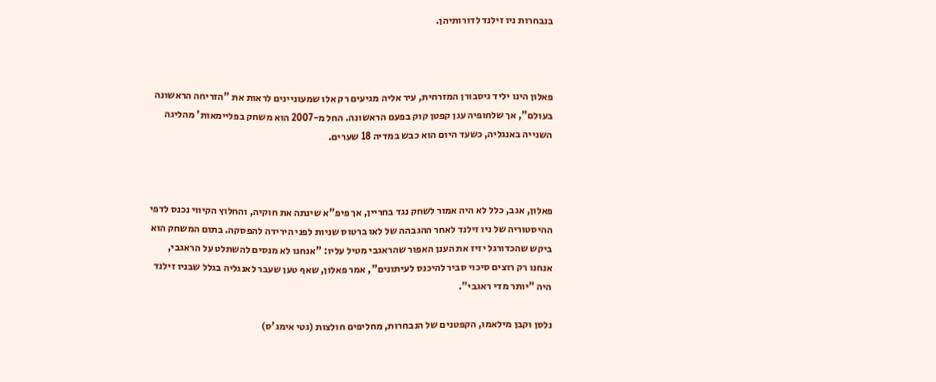בנבחרות ניו זילנד לדורותיהן.



פאלון הינו יליד גיסבורן המזרחית, עיר אליה מגיעים רק אלו שמעוניינים לראות את "הזריחה הראשונה בעולם", אך שלחופיה עגן קפטן קוק בפעם הראשונה. החל מ-2007 הוא משחק בפליימאות' מהליגה השנייה באנגליה, כשעד היום הוא כבש במדיה 18 שערים.



פאלון, אגב, כלל לא היה אמור לשחק נגד בחריין, אך פיפ"א שינתה את חוקיה, והחלוץ הקיווי נכנס לדפי ההיסטוריה של ניו זילנד לאחר ההגבהה של לאו ברטוס שניות לפני הירידה להפסקה. בתום המשחק הוא ביקש שהכדורגל יזיז את הענן האפור שהראגבי מטיל עליו: "אנחנו לא מנסים להשתלט על הראגבי, אנחנו רק רוצים סיכוי סביר להיכנס לעיתונים", אמר פאלון, שאף טען שעבר לאנגליה בגלל שבניו זילנד היה "יותר מדי ראגבי".

נלסן וקבן מילאמו, הקפטנים של הנבחרות, מחליפים חולצות (גטי אימג'ס)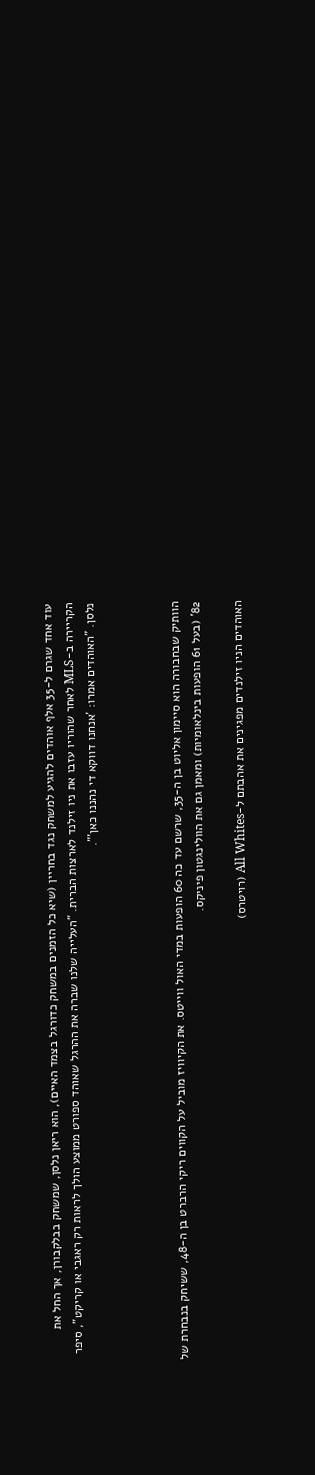עוד אחד שגרם ל-35 אלף אוהדים להגיע למשחק נגד בחריין (שיא כל הזמנים במשחק כדורגל בצמד האיים), הוא ריאן נלסן, שמשחק בבלקבורן, אך החל את הקריירה ב-MLS לאחר שהוריו עזבו את ניו זילנד לארצות הברית. "העלייה שלנו שברה את ההרגל שאוהד ספורט ממוצע הולך לראות רק ראגבי או קריקט", סיפר נלסן. "האוהדים אמרו: 'אנחנו דווקא די נהננו כאן'".



הוותיק שבחבורה הוא סיימון אליוט בן ה-35, שרשם עד כה 60 הופעות במדי האול ווייטס. את הקיוויז מוביל על הקווים ריקי הרברט בן ה-48, ששיחק בנבחרת של 82' (בעל 61 הופעות בינלאומיות) ומאמן גם את הוולינגטון פיניקס.

האוהדים הניו זילנדים מפגינים את אהבתם ל-All Whites (רויטרס)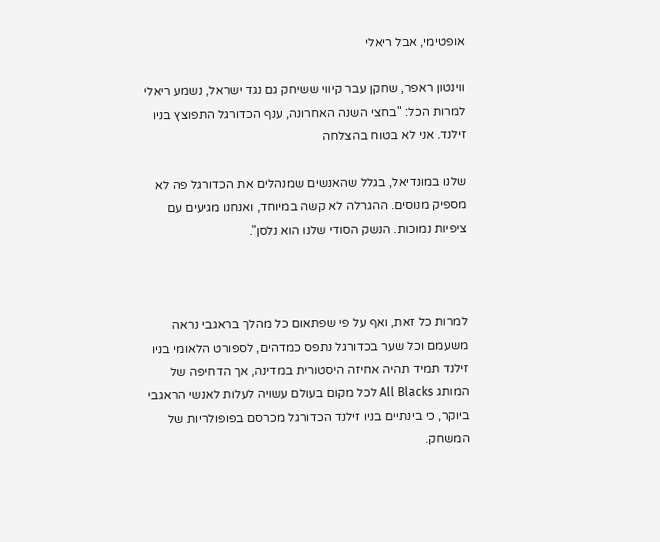אופטימי, אבל ריאלי

ווינטון ראפר, שחקן עבר קיווי ששיחק גם נגד ישראל, נשמע ריאלי למרות הכל: "בחצי השנה האחרונה, ענף הכדורגל התפוצץ בניו זילנד. אני לא בטוח בהצלחה

שלנו במונדיאל, בגלל שהאנשים שמנהלים את הכדורגל פה לא מספיק מנוסים. ההגרלה לא קשה במיוחד, ואנחנו מגיעים עם ציפיות נמוכות. הנשק הסודי שלנו הוא נלסן".



למרות כל זאת, ואף על פי שפתאום כל מהלך בראגבי נראה משעמם וכל שער בכדורגל נתפס כמדהים, לספורט הלאומי בניו זילנד תמיד תהיה אחיזה היסטורית במדינה, אך הדחיפה של המותג All Blacks לכל מקום בעולם עשויה לעלות לאנשי הראגבי ביוקר, כי בינתיים בניו זילנד הכדורגל מכרסם בפופולריות של המשחק.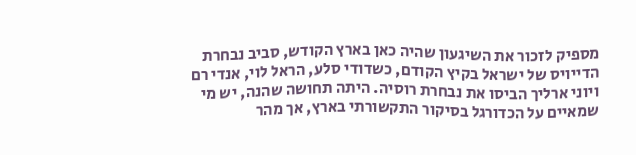מספיק לזכור את השיגעון שהיה כאן בארץ הקודש, סביב נבחרת הדייויס של ישראל בקיץ הקודם, כשדודי סלע, הראל לוי, אנדי רם ויוני ארליך הביסו את נבחרת רוסיה. היתה תחושה שהנה, יש מי שמאיים על הכדורגל בסיקור התקשורתי בארץ, אך מהר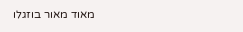מאוד מאור בוזגלו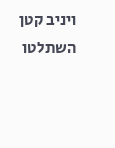ויניב קטן השתלטו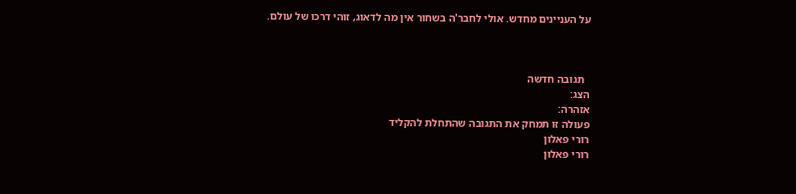על העניינים מחדש. אולי לחבר'ה בשחור אין מה לדאוג, זוהי דרכו של עולם.



  תגובה חדשה
הצג:
אזהרה:
פעולה זו תמחק את התגובה שהתחלת להקליד
רורי פאלון
רורי פאלון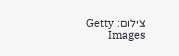צילום: Getty Images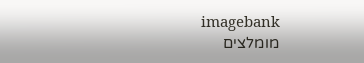imagebank
מומלצים